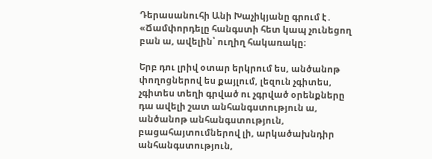Դերասանուհի Անի Խաչիկյանը գրում է․ «Ճամփորդելը հանգստի հետ կապ չունեցող բան ա, ավելին՝ ուղիղ հակառակը։

Երբ դու լրիվ օտար երկրում ես, անծանոթ փողոցներով ես քայլում, լեզուն չգիտես, չգիտես տեղի գրված ու չգրված օրենքները դա ավելի շատ անհանգստություն ա, անծանոթ անհանգստություն, բացահայտումներով լի, արկածախնդիր անհանգստություն,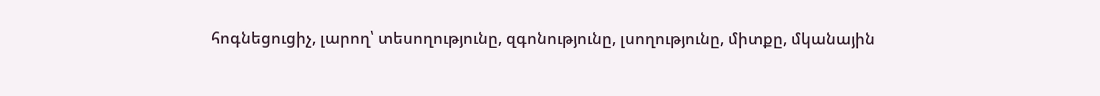հոգնեցուցիչ, լարող՝ տեսողությունը, զգոնությունը, լսողությունը, միտքը, մկանային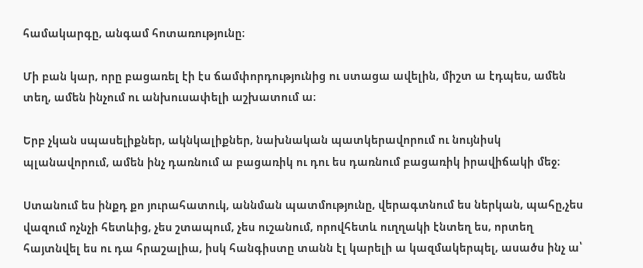համակարգը, անգամ հոտառությունը։

Մի բան կար, որը բացառել էի էս ճամփորդությունից ու ստացա ավելին, միշտ ա էդպես, ամեն տեղ, ամեն ինչում ու անխուսափելի աշխատում ա։

Երբ չկան սպասելիքներ, ակնկալիքներ, նախնական պատկերավորում ու նույնիսկ պլանավորում, ամեն ինչ դառնում ա բացառիկ ու դու ես դառնում բացառիկ իրավիճակի մեջ։

Ստանում ես ինքդ քո յուրահատուկ, աննման պատմությունը, վերագտնում ես ներկան, պահը,չես վազում ոչնչի հետևից, չես շտապում, չես ուշանում, որովհետև ուղղակի էնտեղ ես, որտեղ հայտնվել ես ու դա հրաշալիա, իսկ հանգիստը տանն էլ կարելի ա կազմակերպել, ասածս ինչ ա՝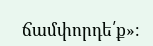ճամփորդե՛ք»։